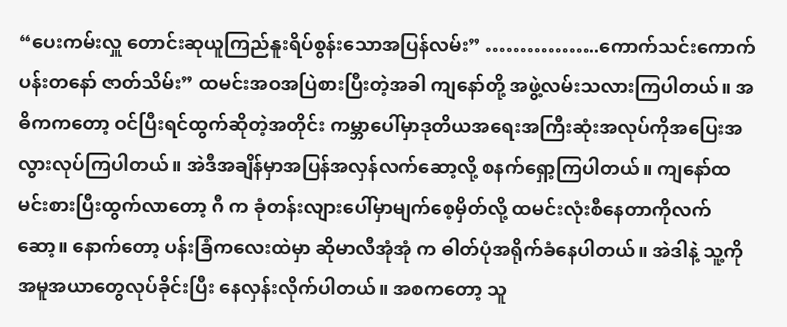“ပေးကမ်းလှူ တောင်းဆုယူကြည်နူးရိပ်စွန်းသောအပြန်လမ်း” ……………..ကောက်သင်းကောက် ပန်းတနော် ဇာတ်သိမ်း” ထမင်းအဝအပြဲစားပြီးတဲ့အခါ ကျနော်တို့ အဖွဲ့လမ်းသလားကြပါတယ်။ အဓိကကတော့ ဝင်ပြီးရင်ထွက်ဆိုတဲ့အတိုင်း ကမ္ဘာပေါ်မှာဒုတိယအရေးအကြီးဆုံးအလုပ်ကိုအပြေးအလွားလုပ်ကြပါတယ်။ အဲဒီအချိန်မှာအပြန်အလှန်လက်ဆော့လို့ စနက်ရှော့ကြပါတယ်။ ကျနော်ထမင်းစားပြီးထွက်လာတော့ ဂီ က ခုံတန်းလျားပေါ်မှာမျက်စေ့မှိတ်လို့ ထမင်းလုံးစီနေတာကိုလက်ဆော့။ နောက်တော့ ပန်းခြံကလေးထဲမှာ ဆိုမာလီအုံအုံ က ဓါတ်ပုံအရိုက်ခံနေပါတယ်။ အဲဒါနဲ့ သူ့ကို အမူအယာတွေလုပ်ခိုင်းပြီး နေလှန်းလိုက်ပါတယ်။ အစကတော့ သူ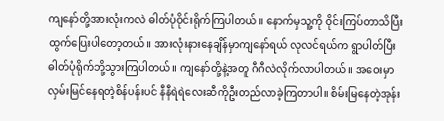ကျနော်တို့အားလုံးကလဲ ဓါတ်ပုံဝိုင်းရိုက်ကြပါတယ်။ နောက်မှသူ့ကို ဝိုင်းကြပ်တာသိပြီး ထွက်ပြေးပါတော့တယ်။ အားလုံးနားနေချိန်မှာကျနော်ရယ် လုလင်ရယ်က ရွာပါတ်ပြီးဓါတ်ပုံရိုက်ဘို့သွားကြပါတယ်။ ကျနော်တို့နဲ့အတူ ဂီဂီလဲလိုက်လာပါတယ်။ အဝေးမှာလှမ်းမြင်နေရတဲ့စိန်ပန်းပင် နီနီရဲရဲလေးဆီကိုဦးတည်လာခဲ့ကြတာပါ။ စိမ်းမြနေတဲ့အုန်း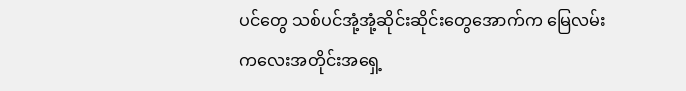ပင်တွေ သစ်ပင်အုံ့အုံ့ဆိုင်းဆိုင်းတွေအောက်က မြေလမ်းကလေးအတိုင်းအရှေ့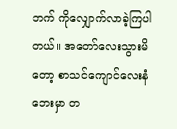ဘက် ကိုလျှောက်လာခဲ့ကြပါတယ်။ အတော်လေးသွားမိတော့ စာသင်ကျောင်လေးနံဘေးမှာ တ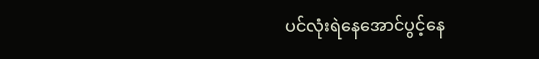ပင်လုံးရဲနေအောင်ပွင့်နေ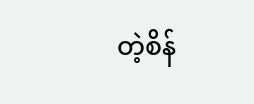တဲ့စိန်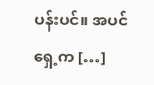ပန်းပင်။ အပင်ရှေ့က […]